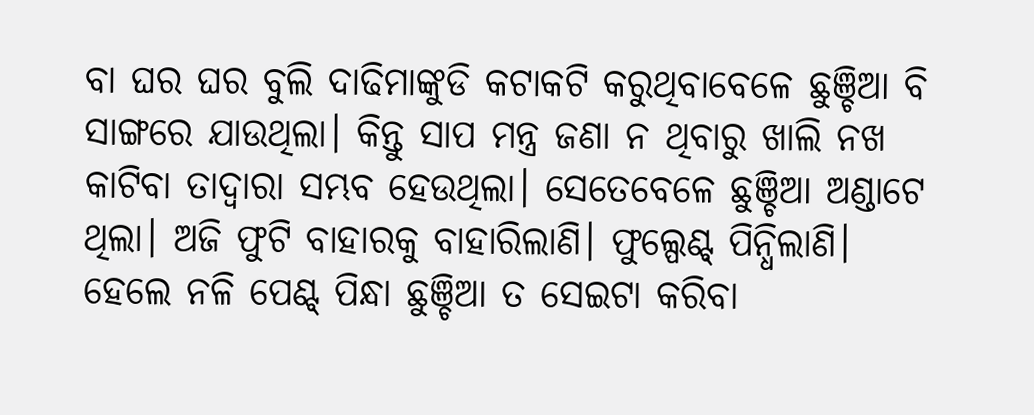ବା ଘର ଘର ବୁଲି ଦାଢିମାଙ୍କୁଡି କଟାକଟି କରୁଥିବାବେଳେ ଛୁଞ୍ଚିଆ ବି ସାଙ୍ଗରେ ଯାଉଥିଲା। କିନ୍ତୁ ସାପ ମନ୍ତ୍ର ଜଣା ନ ଥିବାରୁ ଖାଲି ନଖ କାଟିବା ତାଦ୍ବାରା ସମ୍ଭବ ହେଉଥିଲା। ସେତେବେଳେ ଛୁଞ୍ଚିଆ ଅଣ୍ଡାଟେ ଥିଲା। ଅଜି ଫୁଟି ବାହାରକୁ ବାହାରିଲାଣି। ଫୁଲ୍ପେଣ୍ଟ୍ ପିନ୍ଧିଲାଣି। ହେଲେ ନଳି ପେଣ୍ଟ୍ ପିନ୍ଧା ଛୁଞ୍ଚିଆ ତ ସେଇଟା କରିବା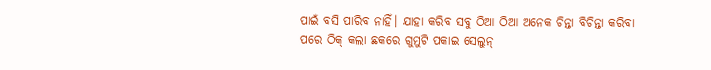ପାଇଁ ବସି ପାରିବ ନାହିଁ। ଯାହା କରିବ ସବୁ ଠିଆ ଠିଆ ଅନେକ ଚିନ୍ତା ବିଚିନ୍ତା କରିବା ପରେ ଠିକ୍ କଲା ଛକରେ ଗୁମୁଟି ପକାଇ ସେଲୁନ୍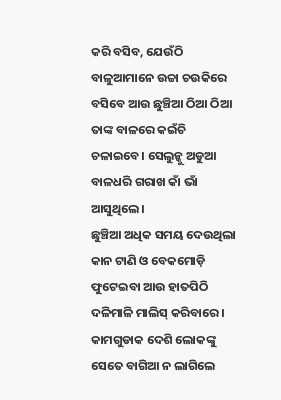କରି ବସିବ, ଯେଉଁଠି ବାଳୁଆମାନେ ଉଚ୍ଚା ଚଉକିରେ ବସିବେ ଆଉ ଛୁଞ୍ଚିଆ ଠିଆ ଠିଆ ତାଙ୍କ ବାଳରେ କଇଁଚି ଚଳାଇବେ। ସେଲୁନ୍କୁ ଅଡୁଆ ବାଳଧରି ଗରାଖ କାଁ ଭାଁ ଆସୁଥିଲେ।
ଛୁଞ୍ଚିଆ ଅଧିକ ସମୟ ଦେଉଥିଲା କାନ ଟାଣି ଓ ବେକମୋଡ଼ି ଫୁଟେଇବା ଆଉ ହାତପିଠି ଦଳିମାଳି ମାଲିସ୍ କରିବାରେ। କାମଗୁଡାକ ଦେଶି ଲୋକଙ୍କୁ ସେତେ ବାଗିଆ ନ ଲାଗିଲେ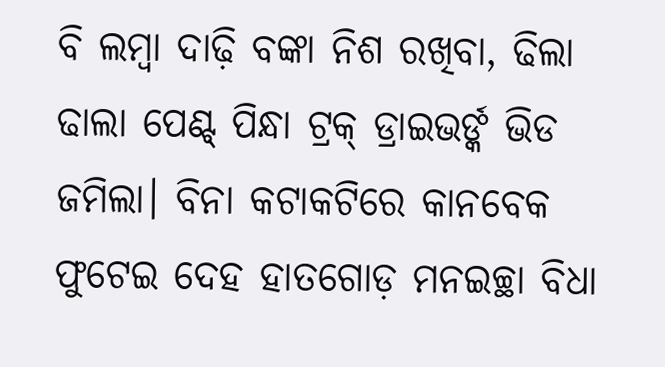ବି ଲମ୍ବା ଦାଢ଼ି ବଙ୍କା ନିଶ ରଖିବା, ଢିଲା ଢାଲା ପେଣ୍ଟ୍ ପିନ୍ଧା ଟ୍ରକ୍ ଡ୍ରାଇଭର୍ଙ୍କ ଭିଡ ଜମିଲା। ବିନା କଟାକଟିରେ କାନବେକ ଫୁଟେଇ ଦେହ ହାତଗୋଡ଼ ମନଇଚ୍ଛା ବିଧା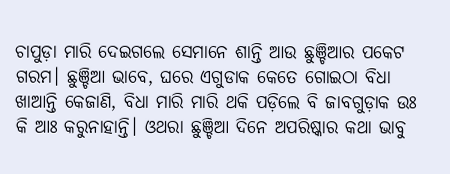ଚାପୁଡ଼ା ମାରି ଦେଇଗଲେ ସେମାନେ ଶାନ୍ତି ଆଉ ଛୁଞ୍ଚିଆର ପକେଟ ଗରମ। ଛୁଞ୍ଚିଆ ଭାବେ, ଘରେ ଏଗୁଡାକ କେତେ ଗୋଇଠା ବିଧା ଖାଆନ୍ତି କେଜାଣି, ବିଧା ମାରି ମାରି ଥକି ପଡ଼ିଲେ ବି ଜାବଗୁଡ଼ାକ ଉଃ କି ଆଃ କରୁନାହାନ୍ତି। ଓଥରା ଛୁଞ୍ଚିଆ ଦିନେ ଅପରିଷ୍କାର କଥା ଭାବୁ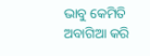ଭାବୁ କେମିତି ଅବାଗିଆ କରି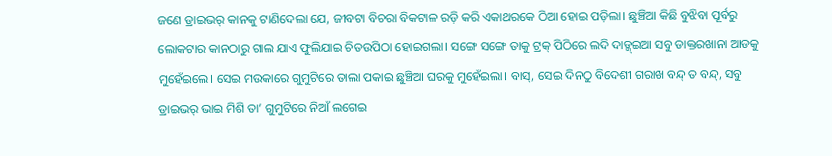ଜଣେ ଡ୍ରାଇଭର୍ କାନକୁ ଟାଣିଦେଲା ଯେ, ଜୀବଟା ବିଚରା ବିକଟାଳ ରଡ଼ି କରି ଏକାଥରକେ ଠିଆ ହୋଇ ପଡ଼ିଲା। ଛୁଞ୍ଚିଆ କିଛି ବୁଝିବା ପୂର୍ବରୁ ଲୋକଟାର କାନଠାରୁ ଗାଲ ଯାଏ ଫୁଲିଯାଇ ଚିତଉପିଠା ହୋଇଗଲା। ସଙ୍ଗେ ସଙ୍ଗେ ତାକୁ ଟ୍ରକ୍ ପିଠିରେ ଲଦି ଦାଡ୍ଜ୍ଇଆ ସବୁ ଡାକ୍ତରଖାନା ଆଡକୁ ମୁହେଁଇଲେ। ସେଇ ମଉକାରେ ଗୁମୁଟିରେ ତାଲା ପକାଇ ଛୁଞ୍ଚିଆ ଘରକୁ ମୁହେଁଇଲା। ବାସ୍, ସେଇ ଦିନଠୁ ବିଦେଶୀ ଗରାଖ ବନ୍ଦ୍ ତ ବନ୍ଦ୍, ସବୁ ଡ୍ରାଇଭର୍ ଭାଇ ମିଶି ତା’ ଗୁମୁଟିରେ ନିଆଁ ଲଗେଇ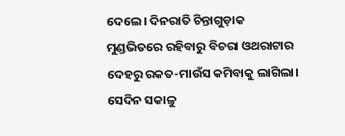ଦେଲେ। ଦିନରାତି ଚିନ୍ତାଗୁଡ଼ାକ ମୁଣ୍ଡଭିତରେ ରହିବାରୁ ବିଚରା ଓଥରାଟାର ଦେହରୁ ରକତ-ମାଉଁସ କମିବାକୁ ଲାଗିଲା।
ସେଦିନ ସକାଳୁ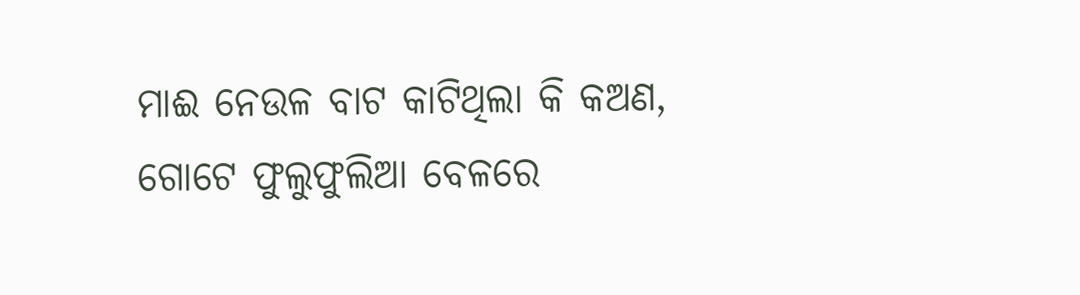ମାଈ ନେଉଳ ବାଟ କାଟିଥିଲା କି କଅଣ, ଗୋଟେ ଫୁଲୁଫୁଲିଆ ବେଳରେ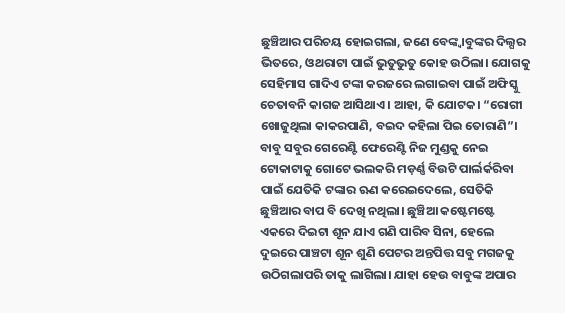ଛୁଞ୍ଚିଆର ପରିଚୟ ହୋଇଗଲା, ଜଣେ ବେଙ୍କ୍ବାବୁଙ୍କର ଦିଲ୍ଘର ଭିତରେ, ଓଥରାଟା ପାଇଁ ଭୁତୁଭୁତୁ କୋହ ଉଠିଲା। ଯୋଗକୁ ସେହିମାସ ଗାଦିଏ ଟଙ୍କା କରଜରେ ଲଗାଇବା ପାଇଁ ଅଫିସ୍କୁ ଚେତାବନି କାଗଜ ଆସିଥାଏ। ଆହା, କି ଯୋଟକ। “ରୋଗୀ ଖୋଜୁଥିଲା କାକରପାଣି, ବଇଦ କହିଲା ପିଇ ତୋରାଣି”। ବାବୁ ସବୁର ଗେରେଣ୍ଟି ଫେରେଣ୍ଟି ନିଜ ମୁଣ୍ଡକୁ ନେଇ ଟୋକାଟାକୁ ଗୋଟେ ଭଲକରି ମଡ଼ର୍ଣ୍ଣ ବିଉଟି ପାର୍ଲର୍କରିବା ପାଇଁ ଯେତିକି ଟଙ୍କାର ଋଣ କରେଇଦେଲେ, ସେତିକି ଛୁଞ୍ଚିଆର ବାପ ବି ଦେଖି ନଥିଲା। ଛୁଞ୍ଚିଆ କଷ୍ଟେମଷ୍ଟେ ଏକରେ ଦିଇଟା ଶୂନ ଯାଏ ଗଣି ପାରିବ ସିନା, ହେଲେ ଦୁଇରେ ପାଞ୍ଚଟା ଶୂନ ଶୁଣି ପେଟର ଅନ୍ତପିତ୍ତ ସବୁ ମଗଜକୁ ଉଠିଗଲାପରି ତାକୁ ଲାଗିଲା। ଯାହା ହେଉ ବାବୁଙ୍କ ଅପାର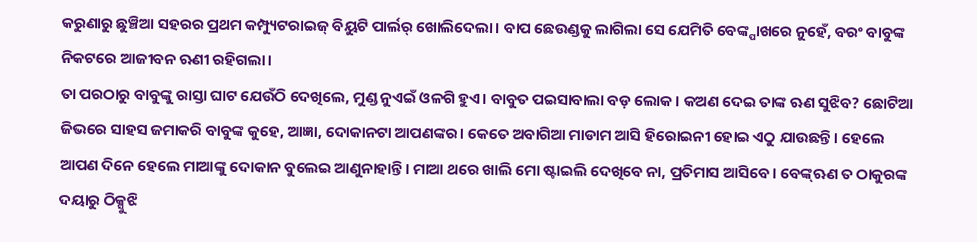କରୁଣାରୁ ଛୁଞ୍ଚିଆ ସହରର ପ୍ରଥମ କମ୍ପ୍ୟୁଟରାଇଜ୍ ବିୟୁଟି ପାର୍ଲର୍ ଖୋଲିଦେଲା। ବାପ ଛେଉଣ୍ଡକୁ ଲାଗିଲା ସେ ଯେମିତି ବେଙ୍କ୍ପାଖରେ ନୁହେଁ, ବରଂ ବାବୁଙ୍କ ନିକଟରେ ଆଜୀବନ ଋଣୀ ରହିଗଲା।
ତା ପରଠାରୁ ବାବୁଙ୍କୁ ରାସ୍ତା ଘାଟ ଯେଉଁଠି ଦେଖିଲେ, ମୁଣ୍ଡ ନୁଏଇଁ ଓଳଗି ହୁଏ। ବାବୁତ ପଇସାବାଲା ବଡ଼ ଲୋକ। କଅଣ ଦେଇ ତାଙ୍କ ଋଣ ସୁଝିବ? ଛୋଟିଆ ଜିଭରେ ସାହସ ଜମାକରି ବାବୁଙ୍କ କୁହେ, ଆଜ୍ଞା, ଦୋକାନଟା ଆପଣଙ୍କର। କେତେ ଅବାଗିଆ ମାଡାମ ଆସି ହିରୋଇନୀ ହୋଇ ଏଠୁ ଯାଉଛନ୍ତି। ହେଲେ ଆପଣ ଦିନେ ହେଲେ ମାଆଙ୍କୁ ଦୋକାନ ବୁଲେଇ ଆଣୁନାହାନ୍ତି। ମାଆ ଥରେ ଖାଲି ମୋ ଷ୍ଟାଇଲି ଦେଖିବେ ନା, ପ୍ରତିମାସ ଆସିବେ। ବେଙ୍କ୍ଋଣ ତ ଠାକୁରଙ୍କ ଦୟାରୁ ଠିକ୍ସୁଝି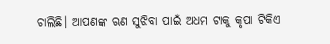ଚାଲିଛି। ଆପଣଙ୍କ ଋଣ ସୁଝିବା ପାଇଁ ଅଧମ ଟାକୁ କୃପା ଟିକିଏ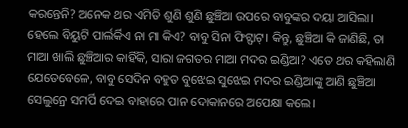କରନ୍ତେନି? ଅନେକ ଥର ଏମିତି ଶୁଣି ଶୁଣି ଛୁଞ୍ଚିଆ ଉପରେ ବାବୁଙ୍କର ଦୟା ଆସିଲା। ହେଲେ ବିୟୁଟି ପାର୍ଲର୍କିଏ ନା ମା କିଏ? ବାବୁ ସିନା ଫିଟ୍ଫାଟ୍। କିନ୍ତୁ, ଛୁଞ୍ଚିଆ କି ଜାଣିଛି, ତା ମାଆ ଖାଲି ଛୁଞ୍ଚିଆର କାହିଁକି, ସାରା ଜଗତର ମାଆ ମଦର ଇଣ୍ଡିଆ? ଏତେ ଥର କହିଲାଣି ଯେତେବେଳେ, ବାବୁ ସେଦିନ ବହୁତ ବୁଝେଇ ସୁଝେଇ ମଦର ଇଣ୍ଡିଆଙ୍କୁ ଆଣି ଛୁଞ୍ଚିଆ ସେଲୁନ୍ରେ ସମର୍ପି ଦେଇ ବାହାରେ ପାନ ଦୋକାନରେ ଅପେକ୍ଷା କଲେ।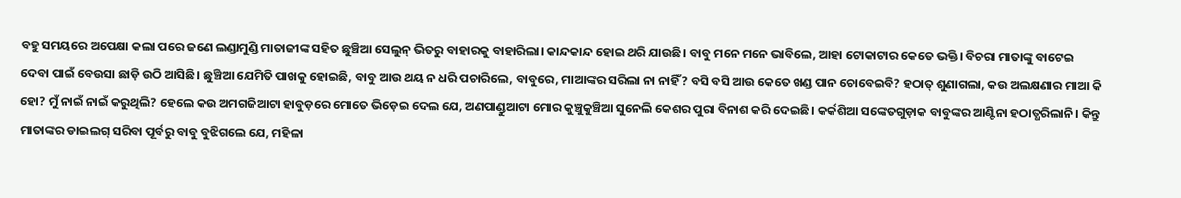ବହୁ ସମୟରେ ଅପେକ୍ଷା କଲା ପରେ ଜଣେ ଲଣ୍ଡାମୁଣ୍ଡି ମାତାଜୀଙ୍କ ସହିତ ଛୁଞ୍ଚିଆ ସେଲୁନ୍ ଭିତରୁ ବାହାରକୁ ବାହାରିଲା। କାନ୍ଦକାନ୍ଦ ହୋଇ ଥରି ଯାଉଛି। ବାବୁ ମନେ ମନେ ଭାବିଲେ, ଆହା ଟୋକାଟାର କେତେ ଭକ୍ତି। ବିଚରା ମାତାଙ୍କୁ ବାଟେଇ ଦେବା ପାଇଁ ବେଉସା ଛାଡ଼ି ଉଠି ଆସିଛି। ଛୁଞ୍ଚିଆ ଯେମିତି ପାଖକୁ ହୋଇଛି, ବାବୁ ଆଉ ଥୟ ନ ଧରି ପଚାରିଲେ, ବାବୁରେ, ମାଆଙ୍କର ସରିଲା ନା ନାହିଁ? ବସି ବସି ଆଉ କେତେ ଖଣ୍ଡ ପାନ ଚୋବେଇବି? ହଠାତ୍ ଶୁଣାଗଲା, କଉ ଅଲକ୍ଷଣାର ମାଆ କି ହୋ? ମୁଁ ନାଇଁ ନାଇଁ କରୁଥିଲି? ହେଲେ କଉ ଅମଗଜିଆଟା ହାବୁଡ଼ରେ ମୋତେ ଭିଡ଼େଇ ଦେଲ ଯେ, ଅଣପାଣ୍ଡୁଆଟା ମୋର କୁଞ୍ଚୁକୁଞ୍ଚିଆ ସୁନେଲି କେଶର ପୁରା ବିନାଶ କରି ଦେଇଛି। କର୍କଶିଆ ସଙ୍କେତଗୁଡ଼ାକ ବାବୁଙ୍କର ଆଣ୍ଟିନା ହଠାତ୍ଧରିଲାନି। କିନ୍ତୁ ମାତାଙ୍କର ଡାଇଲଗ୍ ସରିବା ପୂର୍ବରୁ ବାବୁ ବୁଝିଗଲେ ଯେ, ମହିଳା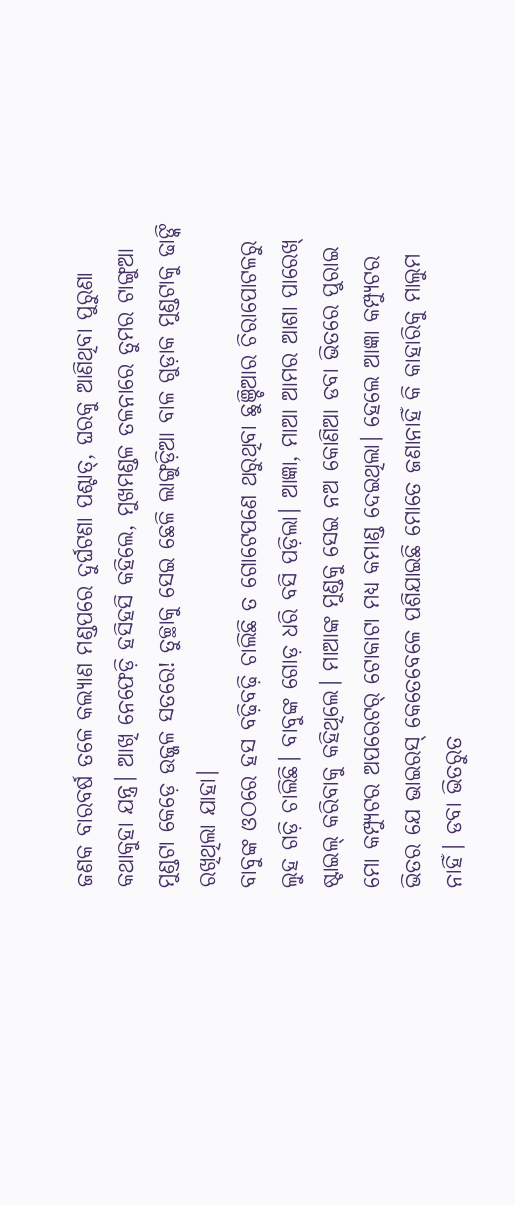ଜଣକ ବାରବର୍ଷ ତଳେ କଲ୍ୟାଣ ମଣ୍ଡପରେ ଦୁର୍ଘଟଣା ପଶ୍ଚାତ୍, ଘରକୁ ଆଣିଥିବା ପୁରୁଣା କଥାକୁହା ଯନ୍ତ୍ର। ଆଖି ନେଫେଡ଼ି ହସିହସି କହିଲେ, ମୁଖମଣ୍ଡଳ ତଳନାରେ ତୁମର ଟାଙ୍ଗୁଆ ମୁଣ୍ଡଟା କେଡ଼େ ଉଜ୍ଜଳ ସତରେ! ତୁଚ୍ଛାକୁ ସେଇ ଛେଳି ଲାଙ୍ଗୁଡ଼ିଆ ବାଳ ଗୁଡ଼ାକ ମୁଣ୍ଡଟାକୁ ଢାଙ୍କି ରଖିଥିଲା ଯାହା।
ବାବୁଙ୍କ ଓଠରେ ହସ ବଢ଼ିବଢ଼ି ଚାଲିଛି ତ ଗୋଟେପଣେ ଥରୁଥିବା ଛୁଞ୍ଚିଆର ଚିରାପୋଟଳରୁ ଲୁହ ଗଡ଼ି ଚାଲିଛି। ବାବୁଙ୍କ ଗୋଡ଼ ଧରି ବସି ପଡ଼ିଲା। ଆଜ୍ଞା, ମାଆ ଆମର ଆଶା ପାରେଖ୍ ଷ୍ଟାଇଲ୍ କରିବାକୁ କହିଥିଲେ। ମାଆଙ୍କ ମୁଣ୍ଡକୁ ସେଇ ନଅ କୋଣିଆ ଡବା ଭିତରେ ପୁରାଇ ମୋ କମ୍ପ୍ୟୁଟର ଅପରେଟର୍ ଟୋକାଟା ମଧ୍ୟ କମାଣ୍ଡ ଦେଇଥିଲା। ହେଲେ ଆଜ୍ଞା କମ୍ପ୍ୟୁଟର ଭିତର ଯେ ଭାଇରସ୍ କେତେବେଳେ ପଶିଯାଇଛି ମୋତେ ଜଣାନାହିଁ କି କାହାରିକୁ ମାଲୁମ ନାହିଁ। ଡବା ଭିତରୁତ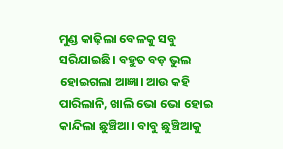ମୁଣ୍ଡ କାଢ଼ିଲା ବେଳକୁ ସବୁ ସରିଯାଇଛି। ବହୁତ ବଡ଼ ଭୁଲ ହୋଇଗଲା ଆଜ୍ଞା। ଆଉ କହି ପାରିଲାନି, ଖାଲି ଭୋ ଭୋ ହୋଇ କାନ୍ଦିଲା ଛୁଞ୍ଚିଆ। ବାବୁ ଛୁଞ୍ଚିଆକୁ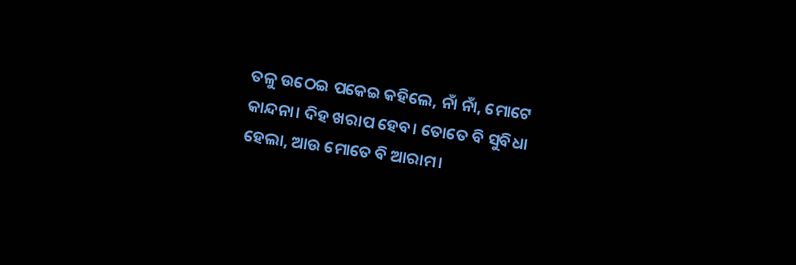ତଳୁ ଉଠେଇ ପକେଇ କହିଲେ, ନାଁ ନାଁ, ମୋଟେ କାନ୍ଦନା। ଦିହ ଖରାପ ହେବ। ତୋତେ ବି ସୁବିଧା ହେଲା, ଆଉ ମୋତେ ବି ଆରାମ।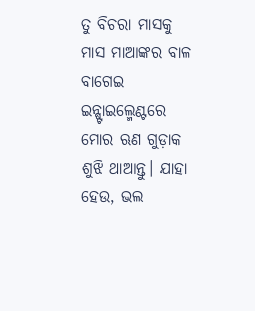ତୁ ବିଚରା ମାସକୁ ମାସ ମାଆଙ୍କର ବାଳ ବାଗେଇ ଇନ୍ଷ୍ଟାଇଲ୍ମେଣ୍ଟରେ ମୋର ଋଣ ଗୁଡ଼ାକ ଶୁଝି ଥାଆନ୍ତୁ। ଯାହା ହେଉ, ଭଲ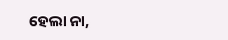ହେଲା ନା,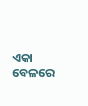ଏକା ବେଳରେ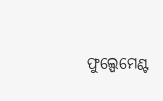ଫୁଲ୍ପେମେଣ୍ଟ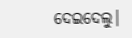ଦେଇଦେଲୁ।